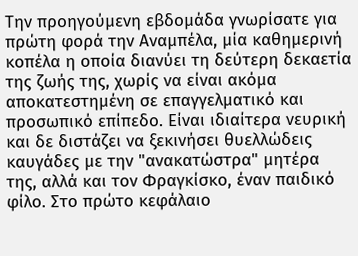Την προηγούμενη εβδομάδα γνωρίσατε για πρώτη φορά την Αναμπέλα, μία καθημερινή κοπέλα η οποία διανύει τη δεύτερη δεκαετία της ζωής της, χωρίς να είναι ακόμα αποκατεστημένη σε επαγγελματικό και προσωπικό επίπεδο. Είναι ιδιαίτερα νευρική και δε διστάζει να ξεκινήσει θυελλώδεις καυγάδες με την "ανακατώστρα" μητέρα της, αλλά και τον Φραγκίσκο, έναν παιδικό φίλο. Στο πρώτο κεφάλαιο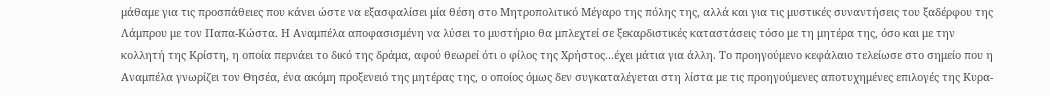μάθαμε για τις προσπάθειες που κάνει ώστε να εξασφαλίσει μία θέση στο Μητροπολιτικό Μέγαρο της πόλης της, αλλά και για τις μυστικές συναντήσεις του ξαδέρφου της Λάμπρου με τον Παπα-Κώστα. Η Αναμπέλα αποφασισμένη να λύσει το μυστήριο θα μπλεχτεί σε ξεκαρδιστικές καταστάσεις τόσο με τη μητέρα της, όσο και με την κολλητή της Κρίστη, η οποία περνάει το δικό της δράμα, αφού θεωρεί ότι ο φίλος της Χρήστος...έχει μάτια για άλλη. Το προηγούμενο κεφάλαιο τελείωσε στο σημείο που η Αναμπέλα γνωρίζει τον Θησέα, ένα ακόμη προξενειό της μητέρας της, ο οποίος όμως δεν συγκαταλέγεται στη λίστα με τις προηγούμενες αποτυχημένες επιλογές της Κυρα-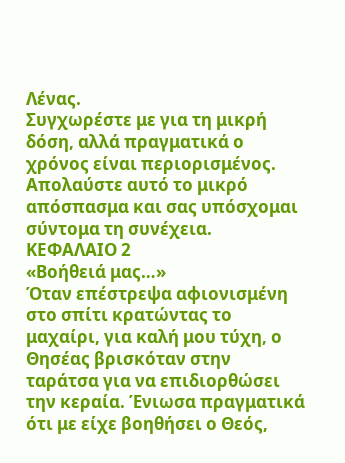Λένας.
Συγχωρέστε με για τη μικρή δόση, αλλά πραγματικά ο χρόνος είναι περιορισμένος. Απολαύστε αυτό το μικρό απόσπασμα και σας υπόσχομαι σύντομα τη συνέχεια.
ΚΕΦΑΛΑΙΟ 2
«Βοήθειά μας…»
Όταν επέστρεψα αφιονισμένη στο σπίτι κρατώντας το μαχαίρι, για καλή μου τύχη, ο Θησέας βρισκόταν στην ταράτσα για να επιδιορθώσει την κεραία. Ένιωσα πραγματικά ότι με είχε βοηθήσει ο Θεός,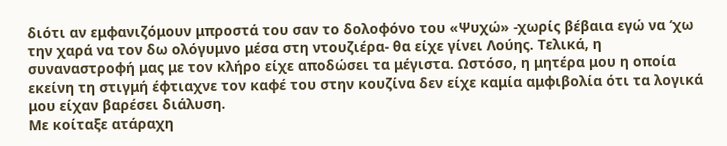διότι αν εμφανιζόμουν μπροστά του σαν το δολοφόνο του «Ψυχώ» -χωρίς βέβαια εγώ να ‘χω την χαρά να τον δω ολόγυμνο μέσα στη ντουζιέρα- θα είχε γίνει Λούης. Τελικά, η συναναστροφή μας με τον κλήρο είχε αποδώσει τα μέγιστα. Ωστόσο, η μητέρα μου η οποία εκείνη τη στιγμή έφτιαχνε τον καφέ του στην κουζίνα δεν είχε καμία αμφιβολία ότι τα λογικά μου είχαν βαρέσει διάλυση.
Με κοίταξε ατάραχη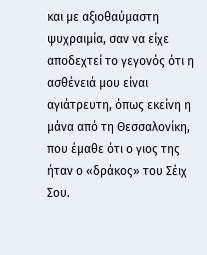και με αξιοθαύμαστη ψυχραιμία, σαν να είχε αποδεχτεί το γεγονός ότι η ασθένειά μου είναι αγιάτρευτη, όπως εκείνη η μάνα από τη Θεσσαλονίκη, που έμαθε ότι ο γιος της ήταν ο «δράκος» του Σέιχ Σου.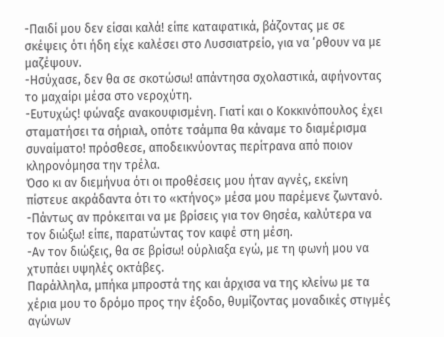-Παιδί μου δεν είσαι καλά! είπε καταφατικά, βάζοντας με σε σκέψεις ότι ήδη είχε καλέσει στο Λυσσιατρείο, για να ‘ρθουν να με μαζέψουν.
-Ησύχασε, δεν θα σε σκοτώσω! απάντησα σχολαστικά, αφήνοντας το μαχαίρι μέσα στο νεροχύτη.
-Ευτυχώς! φώναξε ανακουφισμένη. Γιατί και ο Κοκκινόπουλος έχει σταματήσει τα σήριαλ, οπότε τσάμπα θα κάναμε το διαμέρισμα συναίματο! πρόσθεσε, αποδεικνύοντας περίτρανα από ποιον κληρονόμησα την τρέλα.
Όσο κι αν διεμήνυα ότι οι προθέσεις μου ήταν αγνές, εκείνη πίστευε ακράδαντα ότι το «κτήνος» μέσα μου παρέμενε ζωντανό.
-Πάντως αν πρόκειται να με βρίσεις για τον Θησέα, καλύτερα να τον διώξω! είπε, παρατώντας τον καφέ στη μέση.
-Αν τον διώξεις, θα σε βρίσω! ούρλιαξα εγώ, με τη φωνή μου να χτυπάει υψηλές οκτάβες.
Παράλληλα, μπήκα μπροστά της και άρχισα να της κλείνω με τα χέρια μου το δρόμο προς την έξοδο, θυμίζοντας μοναδικές στιγμές αγώνων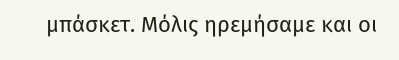μπάσκετ. Μόλις ηρεμήσαμε και οι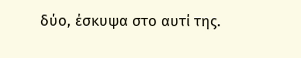δύο, έσκυψα στο αυτί της.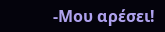-Μου αρέσει!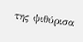της ψιθύρισα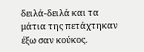δειλά-δειλά και τα μάτια της πετάχτηκαν έξω σαν κούκος.